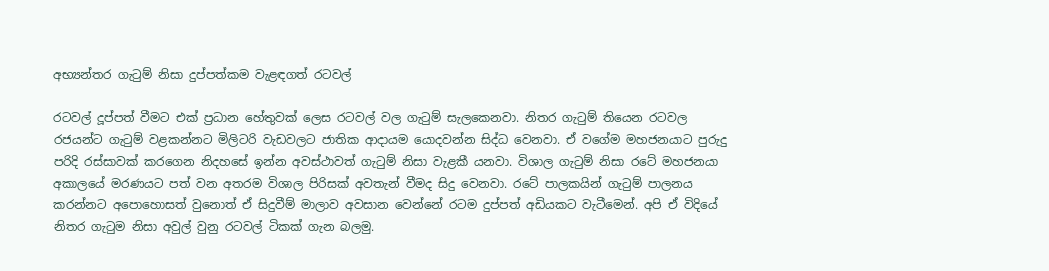අභ්‍යන්තර ගැටුම් නිසා දුප්පත්කම වැළඳගත් රටවල්

රටවල් දූප්පත් වීමට එක් ප්‍රධාන හේතුවක් ලෙස රටවල් වල ගැටුම් සැලකෙනවා. නිතර ගැටුම් තියෙන රටවල රජයන්ට ගැටුම් වළකන්නට මිලිටරි වැඩවලට ජාතික ආදායම යොදවන්න සිද්ධ වෙනවා. ඒ වගේම මහජනයාට පුරුදු පරිදි රස්සාවක් කරගෙන නිදහසේ ඉන්න අවස්ථාවත් ගැටුම් නිසා වැළකී යනවා. විශාල ගැටුම් නිසා රටේ මහජනයා අකාලයේ මරණයට පත් වන අතරම විශාල පිරිසක් අවතැන් වීමද සිදු වෙනවා. රටේ පාලකයින් ගැටුම් පාලනය කරන්නට අපොහොසත් වුනොත් ඒ සිදුවීම් මාලාව අවසාන වෙන්නේ රටම දුප්පත් අඩියකට වැටීමෙන්. අපි ඒ විදියේ නිතර ගැටුම නිසා අවුල් වුනු රටවල් ටිකක් ගැන බලමු.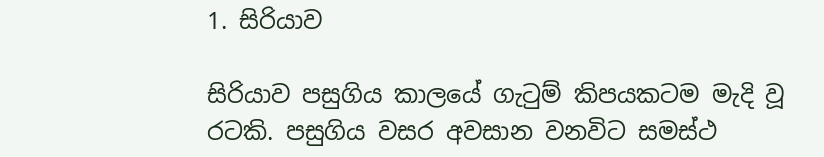1. සිරියාව

සිරියාව පසුගිය කාලයේ ගැටුම් කිපයකටම මැදි වූ රටකි. පසුගිය වසර අවසාන වනවිට සමස්ථ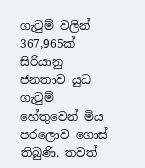ගැටුම් වලින් 367,965ක් සිරියානු ජනතාව යුධ ගැටුම් හේතුවෙන් මිය පරලොව ගොස් තිබුණි. තවත්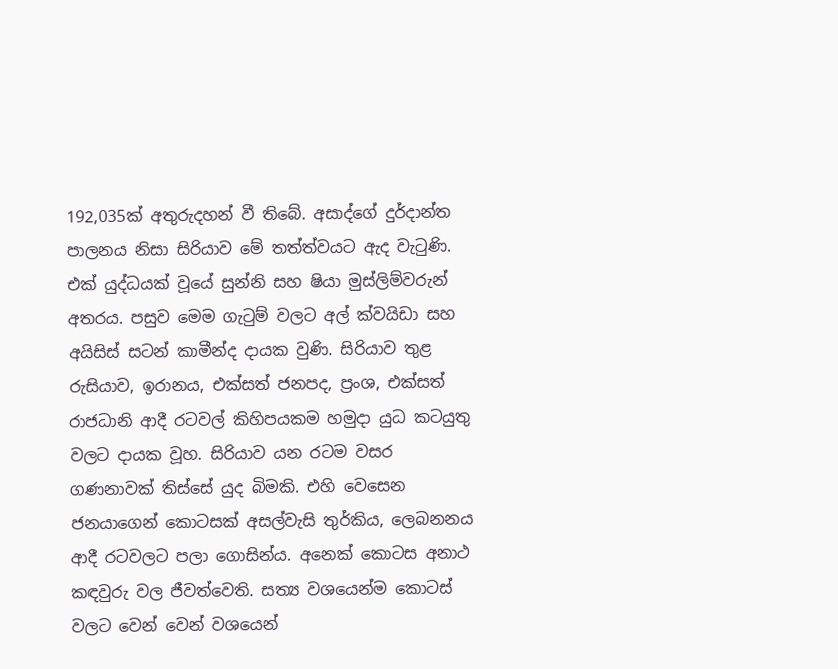192,035ක් අතුරුදහන් වී තිබේ. අසාද්ගේ දුර්දාන්ත පාලනය නිසා සිරියාව මේ තත්ත්වයට ඇද වැටුණි. එක් යුද්ධයක් වූයේ සුන්නි සහ ෂියා මුස්ලිම්වරුන් අතරය. පසුව මෙම ගැටුම් වලට අල් ක්වයිඩා සහ අයිසිස් සටන් කාමීන්ද දායක වුණි. සිරියාව තුළ රුසියාව, ඉරානය, එක්සත් ජනපද, ප්‍රංශ, එක්සත් රාජධානි ආදී රටවල් කිහිපයකම හමුදා යුධ කටයුතු වලට දායක වූහ. සිරියාව යන රටම වසර ගණනාවක් තිස්සේ යුද බිමකි. එහි වෙසෙන ජනයාගෙන් කොටසක් අසල්වැසි තුර්කිය, ලෙබනනය ආදී රටවලට පලා ගොසින්ය. අනෙක් කොටස අනාථ කඳවුරු වල ජීවත්වෙති. සත්‍ය වශයෙන්ම කොටස් වලට වෙන් වෙන් වශයෙන්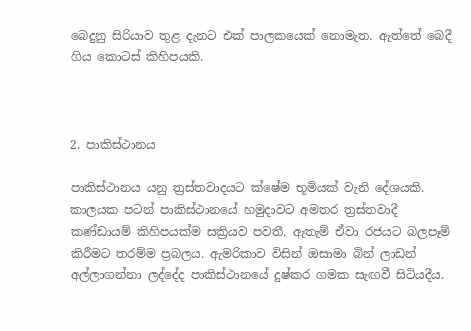බෙදුනු සිරියාව තුළ දැනට එක් පාලකයෙක් නොමැත. ඇත්තේ බෙදී ගිය කොටස් කිහිපයකි.



2. පාකිස්ථානය

පාකිස්ථානය යනු ත්‍රස්තවාදයට ක්ෂේම භූමියක් වැනි දේශයකි. කාලයක පටන් පාකිස්ථානයේ හමුදාවට අමතර ත්‍රස්තවාදී කණ්ඩායම් කිහිපයක්ම සක්‍රියව පවතී. ඇතැම් ඒවා රජයට බලපෑම් කිරීමට තරම්ම ප්‍රබලය. ඇමරිකාව විසින් ඔසාමා බින් ලාඩන් අල්ලාගන්නා ලද්දේද පාකිස්ථානයේ දුෂ්කර ගමක සැඟවී සිටියදීය.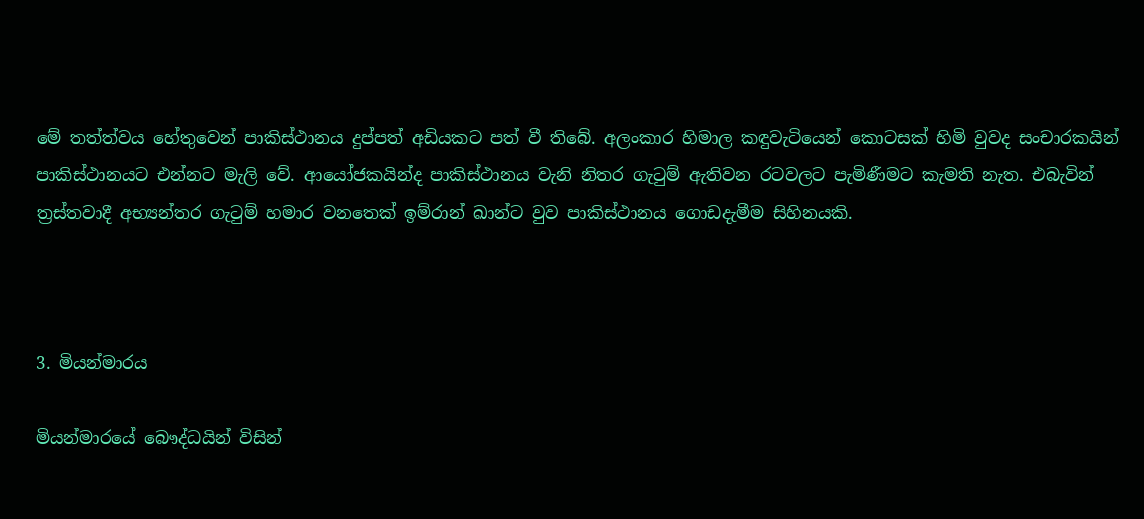මේ තත්ත්වය හේතුවෙන් පාකිස්ථානය දුප්පත් අඩියකට පත් වී තිබේ. අලංකාර හිමාල කඳුවැටියෙන් කොටසක් හිමි වුවද සංචාරකයින් පාකිස්ථානයට එන්නට මැලි වේ. ආයෝජකයින්ද පාකිස්ථානය වැනි නිතර ගැටුම් ඇතිවන රටවලට පැමිණීමට කැමති නැත. එබැවින් ත්‍රස්තවාදී අභ්‍යන්තර ගැටුම් හමාර වනතෙක් ඉම්රාන් ඛාන්ට වුව පාකිස්ථානය ගොඩදැමීම සිහිනයකි.



3. මියන්මාරය

මියන්මාරයේ බෞද්ධයින් විසින්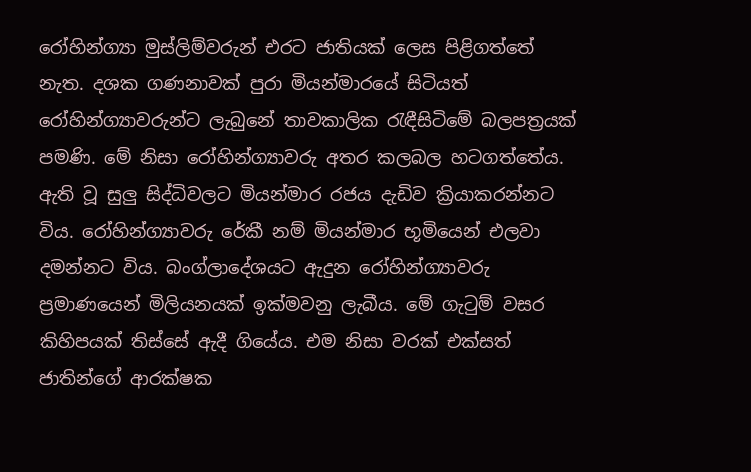රෝහින්ග්‍යා මුස්ලිම්වරුන් එරට ජාතියක් ලෙස පිළිගත්තේ නැත. දශක ගණනාවක් පුරා මියන්මාරයේ සිටියත් රෝහින්ග්‍යාවරුන්ට ලැබුනේ තාවකාලික රැඳීසිටිමේ බලපත්‍රයක් පමණි. මේ නිසා රෝහින්ග්‍යාවරු අතර කලබල හටගත්තේය. ඇති වූ සුලු සිද්ධිවලට මියන්මාර රජය දැඩිව ක්‍රියාකරන්නට විය. රෝහින්ග්‍යාවරු රේකී නම් මියන්මාර භූමියෙන් එලවා දමන්නට විය. බංග්ලාදේශයට ඇදුන රෝහින්ග්‍යාවරු ප්‍රමාණයෙන් මිලියනයක් ඉක්මවනු ලැබීය. මේ ගැටුම් වසර කිහිපයක් තිස්සේ ඇදී ගියේය. එම නිසා වරක් එක්සත් ජාතින්ගේ ආරක්ෂක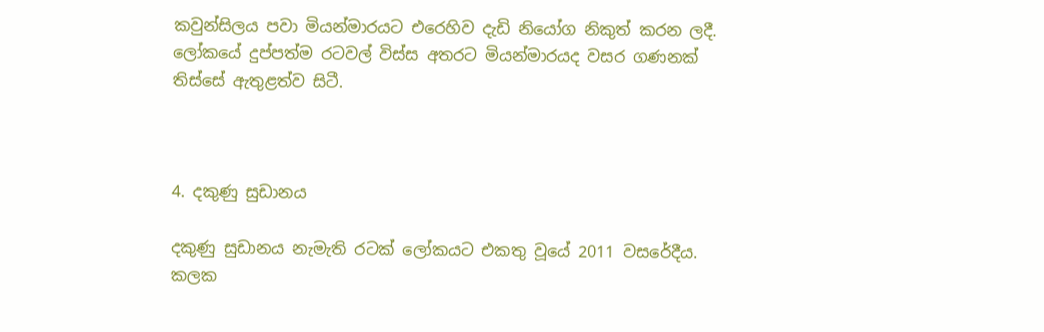කවුන්සිලය පවා මියන්මාරයට එරෙහිව දැඩි නියෝග නිකුත් කරන ලදී. ලෝකයේ දුප්පත්ම රටවල් විස්ස අතරට මියන්මාරයද වසර ගණනක් තිස්සේ ඇතුළත්ව සිටී.



4. දකුණු සුඩානය

දකුණු සුඩානය නැමැති රටක් ලෝකයට එකතු වූයේ 2011 වසරේදීය. කලක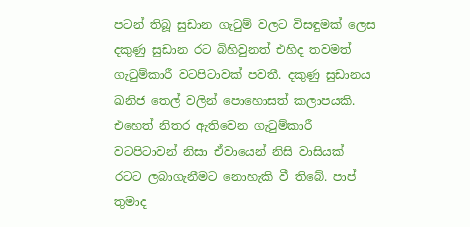පටන් තිබූ සුඩාන ගැටුම් වලට විසඳුමක් ලෙස දකුණු සුඩාන රට බිහිවුනත් එහිද තවමත් ගැටුම්කාරී වටපිටාවක් පවතී. දකුණු සුඩානය ඛනිජ තෙල් වලින් පොහොසත් කලාපයකි. එහෙත් නිතර ඇතිවෙන ගැටුම්කාරී වටපිටාවන් නිසා ඒවායෙන් නිසි වාසියක් රටට ලබාගැනීමට නොහැකි වී තිබේ. පාප් තුමාද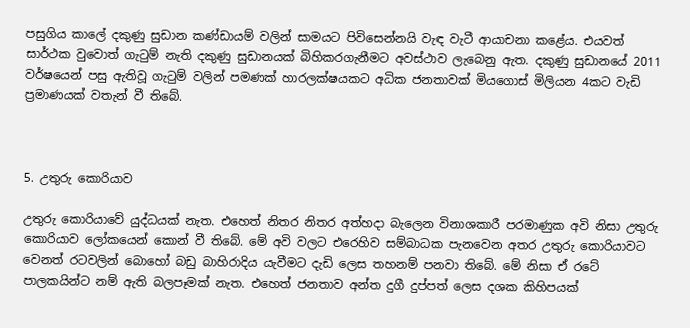පසුගිය කාලේ දකුණු සුඩාන කණ්ඩායම් වලින් සාමයට පිවිසෙන්නයි වැඳ වැටී ආයාචනා කළේය. එයවත් සාර්ථක වුවොත් ගැටුම් නැති දකුණු සුඩානයක් බිහිකරගැනීමට අවස්ථාව ලැබෙනු ඇත. දකුණු සුඩානයේ 2011 වර්ෂයෙන් පසු ඇතිවූ ගැටුම් වලින් පමණක් හාරලක්ෂයකට අධික ජනතාවක් මියගොස් මිලියන 4කට වැඩි ප්‍රමාණයක් වතැන් වී තිබේ.



5. උතුරු කොරියාව

උතුරු කොරියාවේ යුද්ධයක් නැත. එහෙත් නිතර නිතර අත්හදා බැලෙන විනාශකාරී පරමාණුක අවි නිසා උතුරු කොරියාව ලෝකයෙන් කොන් වී තිබේ. මේ අවි වලට එරෙහිව සම්බාධක පැනවෙන අතර උතුරු කොරියාවට වෙනත් රටවලින් බොහෝ බඩු බාහිරාදිය යැවීමට දැඩි ලෙස තහනම් පනවා තිබේ. මේ නිසා ඒ රටේ පාලකයින්ට නම් ඇති බලපෑමක් නැත. එහෙත් ජනතාව අන්ත දුගී දුප්පත් ලෙස දශක කිහිපයක්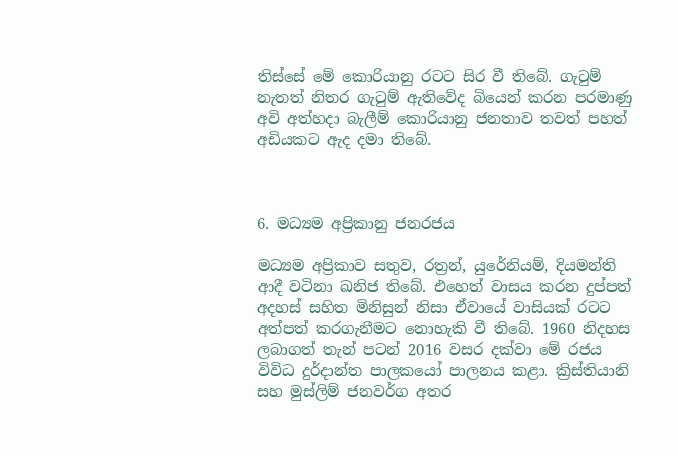තිස්සේ මේ කොරියානු රටට සිර වී තිබේ. ගැටුම් නැතත් නිතර ගැටුම් ඇතිවේද බියෙන් කරන පරමාණු අවි අත්හදා බැලීම් කොරියානු ජනතාව තවත් පහත් අඩියකට ඇද දමා තිබේ.



6. මධ්‍යම අප්‍රිකානු ජනරජය

මධ්‍යම අප්‍රිකාව සතුව, රත්‍රන්, යුරේනියම්, දියමන්ති ආදී වටිනා ඛනිජ තිබේ. එහෙත් වාසය කරන දුප්පත් අදහස් සහිත මිනිසුන් නිසා ඒවායේ වාසියක් රටට අත්පත් කරගැනීමට නොහැකි වී තිබේ. 1960 නිදහස ලබාගත් තැන් පටන් 2016 වසර දක්වා මේ රජය විවිධ දුර්දාන්ත පාලකයෝ පාලනය කළා. ක්‍රිස්තියානි සහ මුස්ලිම් ජනවර්ග අතර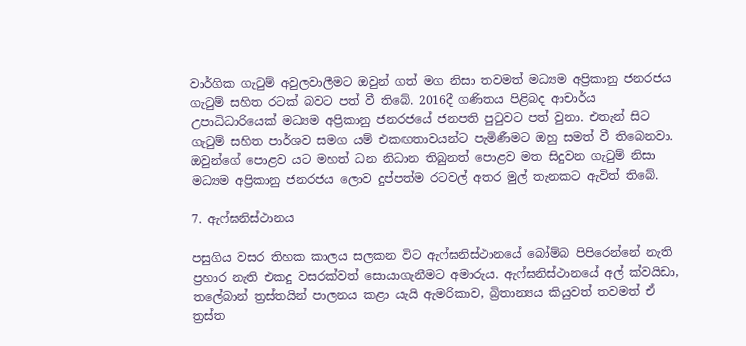වාර්ගික ගැටුම් අවුලවාලීමට ඔවුන් ගත් මග නිසා තවමත් මධ්‍යම අප්‍රිකානු ජනරජය ගැටුම් සහිත රටක් බවට පත් වී තිබේ. 2016දී ගණිතය පිළිබද ආචාර්ය උපාධිධාරියෙක් මධ්‍යම අප්‍රිකානු ජනරජයේ ජනපති පුටුවට පත් වුනා. එතැන් සිට ගැටුම් සහිත පාර්ශව සමග යම් එකඟතාවයන්ට පැමිණීමට ඔහු සමත් වී තිබෙනවා. ඔවුන්ගේ පොළව යට මහත් ධන නිධාන තිබුනත් පොළව මත සිදුවන ගැටුම් නිසා මධ්‍යම අප්‍රිකානු ජනරජය ලොව දුප්පත්ම රටවල් අතර මුල් තැනකට ඇවිත් තිබේ.

7. ඇෆ්ඝනිස්ථානය

පසුගිය වසර තිහක කාලය සලකන විට ඇෆ්ඝනිස්ථානයේ බෝම්බ පිපිරෙන්නේ නැති ප්‍රහාර නැති එකදු වසරක්වත් සොයාගැනීමට අමාරුය. ඇෆ්ඝනිස්ථානයේ අල් ක්වයිඩා, තලේබාන් ත්‍රස්තයින් පාලනය කළා යැයි ඇමරිකාව, බ්‍රිතාන්‍යය කියුවත් තවමත් ඒ ත්‍රස්ත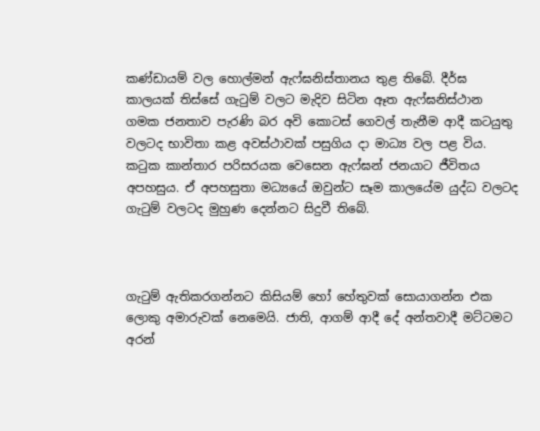කණ්ඩායම් වල හොල්මන් ඇෆ්ඝනිස්තානය තුළ තිබේ. දීර්ඝ කාලයක් තිස්සේ ගැටුම් වලට මැදිව සිටින ඈත ඇෆ්ඝනිස්ථාන ගමක ජනතාව පැරණි බර අවි කොටස් ගෙවල් තැනීම ආදී කටයුතු වලටද භාවිතා කළ අවස්ථාවක් පසුගිය දා මාධ්‍ය වල පළ විය. කටුක කාන්තාර පරිසරයක වෙසෙන ඇෆ්ඝන් ජනයාට ජීවිතය අපහසුය. ඒ අපහසුතා මධ්‍යයේ ඔවුන්ට සෑම කාලයේම යුද්ධ වලටද ගැටුම් වලටද මුහුණ දෙන්නට සිදුවී තිබේ.



ගැටුම් ඇතිකරගන්නට කිසියම් හෝ හේතුවක් සොයාගන්න එක ලොකු අමාරුවක් නෙමෙයි. ජාති, ආගම් ආදී දේ අන්තවාදී මට්ටමට අරන්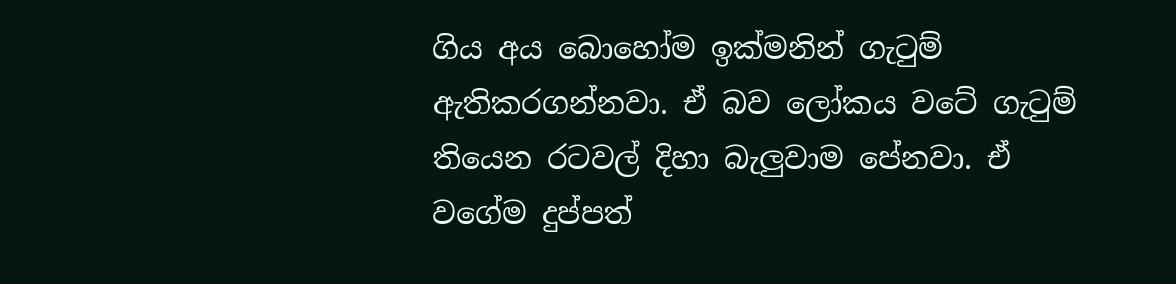ගිය අය බොහෝම ඉක්මනින් ගැටුම් ඇතිකරගන්නවා. ඒ බව ලෝකය වටේ ගැටුම් තියෙන රටවල් දිහා බැලුවාම පේනවා. ඒ වගේම දුප්පත්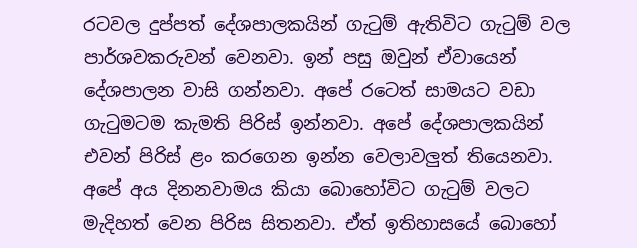රටවල දුප්පත් දේශපාලකයින් ගැටුම් ඇතිවිට ගැටුම් වල පාර්ශවකරුවන් වෙනවා. ඉන් පසු ඔවුන් ඒවායෙන් දේශපාලන වාසි ගන්නවා. අපේ රටෙත් සාමයට වඩා ගැටුමටම කැමති පිරිස් ඉන්නවා. අපේ දේශපාලකයින් එවන් පිරිස් ළං කරගෙන ඉන්න වෙලාවලුත් තියෙනවා. අපේ අය දිනනවාමය කියා බොහෝවිට ගැටුම් වලට මැදිහත් වෙන පිරිස සිතනවා. ඒත් ඉතිහාසයේ බොහෝ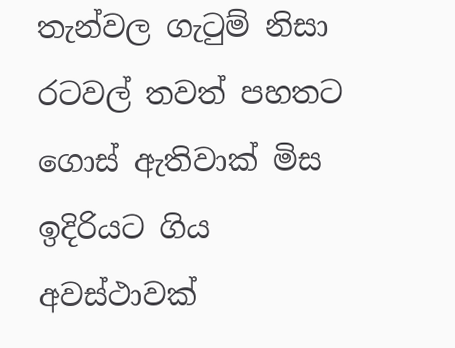තැන්වල ගැටුම් නිසා රටවල් තවත් පහතට ගොස් ඇතිවාක් මිස ඉදිරියට ගිය අවස්ථාවක්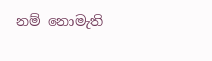නම් නොමැති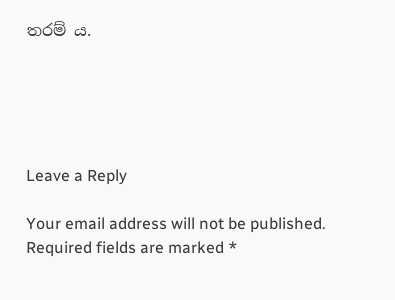තරම් ය.





Leave a Reply

Your email address will not be published. Required fields are marked *